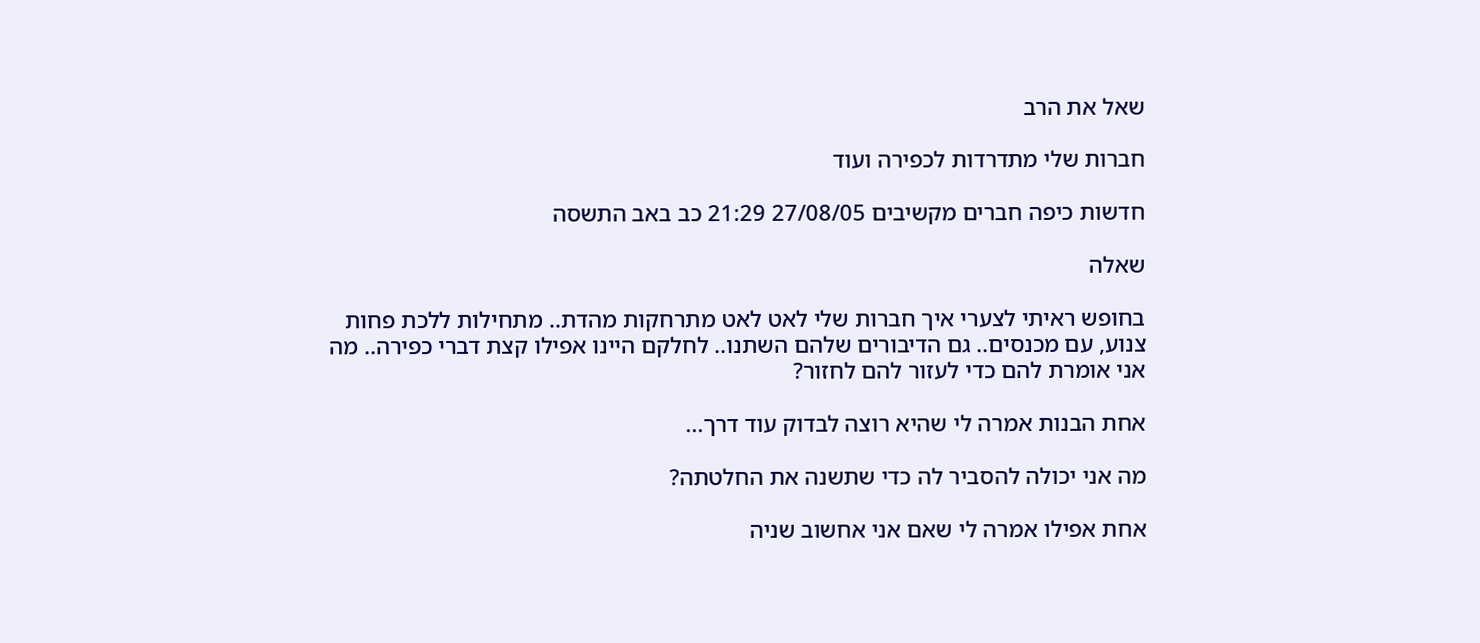שאל את הרב

חברות שלי מתדרדות לכפירה ועוד

חדשות כיפה חברים מקשיבים 27/08/05 21:29 כב באב התשסה

שאלה

בחופש ראיתי לצערי איך חברות שלי לאט לאט מתרחקות מהדת.. מתחילות ללכת פחות צנוע, עם מכנסים.. גם הדיבורים שלהם השתנו.. לחלקם היינו אפילו קצת דברי כפירה.. מה אני אומרת להם כדי לעזור להם לחזור?

אחת הבנות אמרה לי שהיא רוצה לבדוק עוד דרך...

מה אני יכולה להסביר לה כדי שתשנה את החלטתה?

אחת אפילו אמרה לי שאם אני אחשוב שניה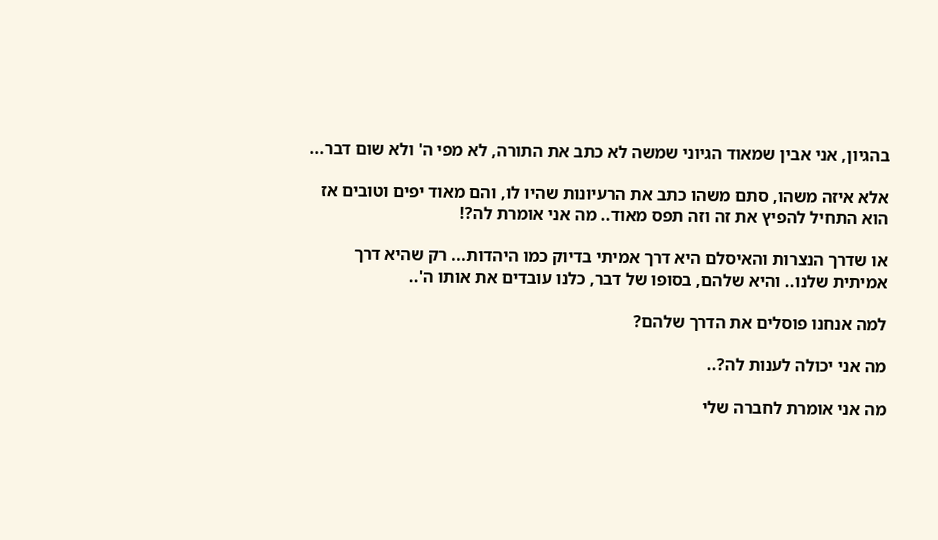בהגיון, אני אבין שמאוד הגיוני שמשה לא כתב את התורה, לא מפי ה' ולא שום דבר...

אלא איזה משהו, סתם משהו כתב את הרעיונות שהיו לו, והם מאוד יפים וטובים אז הוא התחיל להפיץ את זה וזה תפס מאוד.. מה אני אומרת לה?!

או שדרך הנצרות והאיסלם היא דרך אמיתי בדיוק כמו היהדות... רק שהיא דרך אמיתית שלנו.. והיא שלהם, בסופו של דבר, כלנו עובדים את אותו ה'..

למה אנחנו פוסלים את הדרך שלהם?

מה אני יכולה לענות לה?..

מה אני אומרת לחברה שלי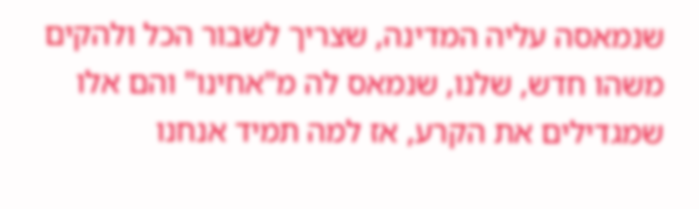שנמאסה עליה המדינה, שצריך לשבור הכל ולהקים משהו חדש, שלנו, שנמאס לה מ"אחינו" והם אלו שמגדילים את הקרע, אז למה תמיד אנחנו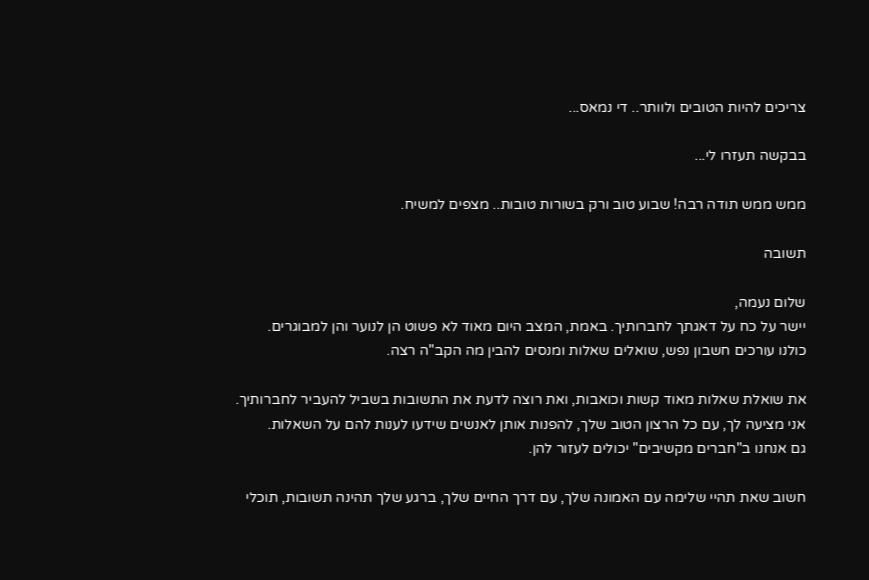צריכים להיות הטובים ולוותר.. די נמאס...

בבקשה תעזרו לי...

ממש ממש תודה רבה! שבוע טוב ורק בשורות טובות.. מצפים למשיח.

תשובה

שלום נעמה,
יישר על כח על דאגתך לחברותיך. באמת, המצב היום מאוד לא פשוט הן לנוער והן למבוגרים.
כולנו עורכים חשבון נפש, שואלים שאלות ומנסים להבין מה הקב"ה רצה.

את שואלת שאלות מאוד קשות וכואבות, ואת רוצה לדעת את התשובות בשביל להעביר לחברותיך.
אני מציעה לך, עם כל הרצון הטוב שלך, להפנות אותן לאנשים שידעו לענות להם על השאלות.
גם אנחנו ב"חברים מקשיבים" יכולים לעזור להן.

חשוב שאת תהיי שלימה עם האמונה שלך, עם דרך החיים שלך, ברגע שלך תהינה תשובות, תוכלי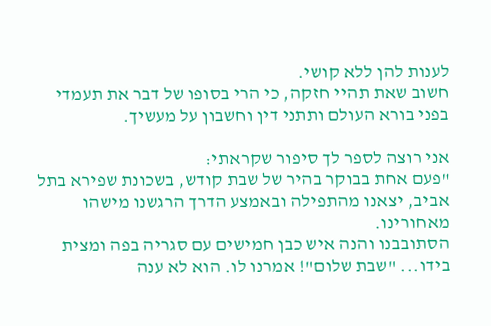לענות להן ללא קושי.
חשוב שאת תהיי חזקה, כי הרי בסופו של דבר את תעמדי בפני בורא העולם ותתני דין וחשבון על מעשיך.

אני רוצה לספר לך סיפור שקראתי:
"פעם אחת בבוקר בהיר של שבת קודש, בשכונת שפירא בתל אביב, יצאנו מהתפילה ובאמצע הדרך הרגשנו מישהו מאחורינו.
הסתובבנו והנה איש כבן חמישים עם סגריה בפה ומצית בידו... "שבת שלום"! אמרנו לו. הוא לא ענה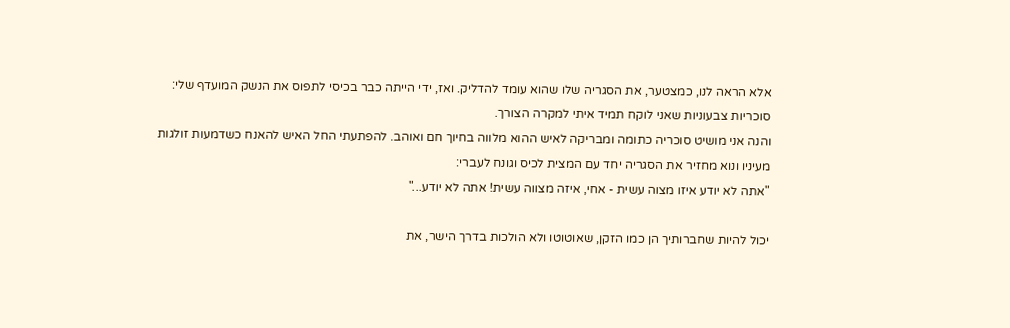אלא הראה לנו, כמצטער, את הסגריה שלו שהוא עומד להדליק. ואז, ידי הייתה כבר בכיסי לתפוס את הנשק המועדף שלי: סוכריות צבעוניות שאני לוקח תמיד איתי למקרה הצורך.
והנה אני מושיט סוכריה כתומה ומבריקה לאיש ההוא מלווה בחיוך חם ואוהב. להפתעתי החל האיש להאנח כשדמעות זולגות מעיניו ונוא מחזיר את הסגריה יחד עם המצית לכיס וגונח לעברי:
"אתה לא יודע איזו מצוה עשית - אחי, איזה מצווה עשית! אתה לא יודע..."

יכול להיות שחברותיך הן כמו הזקן, שאוטוטו ולא הולכות בדרך הישר, את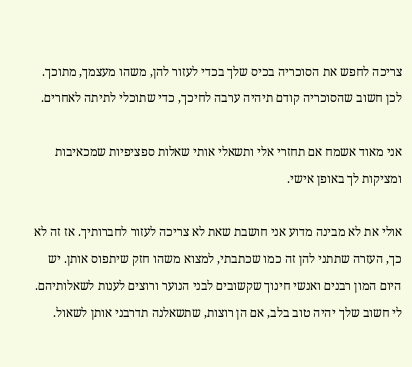צריכה לחפש את הסוכריה בכיס שלך בכדי לעזור להן, משהו מעצמך, מתוכך. לכן חשוב שהסוכריה קודם תיהיה ערבה לחיכך, כדי שתוכלי לתיתה לאחרים.

אני מאוד אשמח אם תחזרי אלי ותשאלי אותי שאלות ספציפיות שמכאיבות ומציקות לך באופן אישי.

אולי את לא מבינה מדוע אני חושבת שאת לא צריכה לעזור לחברותיך. אז זה לא כך, העזרה שתתני להן זה כמו שכתבתי, למצוא משהו חזק שיתפוס אותן. יש היום המון רבנים ואנשי חינוך שקשובים לבני הנוער ורוצים לענות לשאלותיהם. לי חשוב שלך יהיה טוב בלב, אם הן רוצות, שתשאלנה תדרבני אותן לשאול.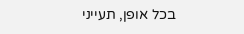בכל אופן, תעייני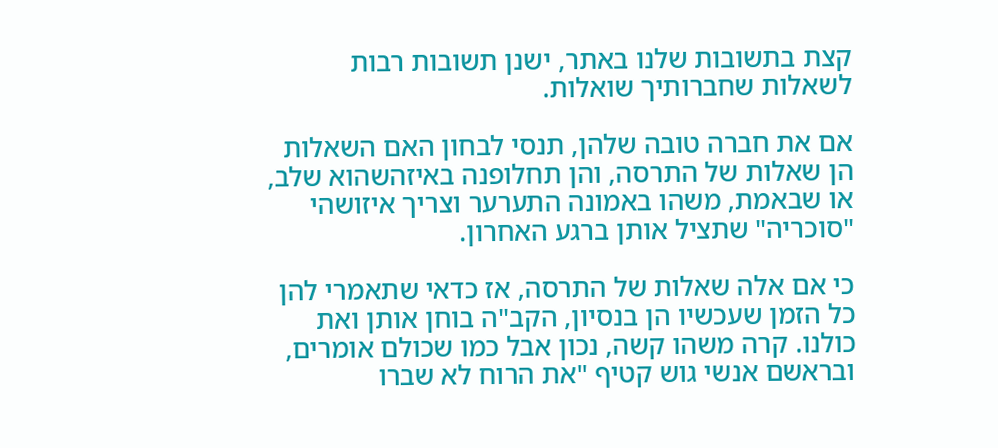קצת בתשובות שלנו באתר, ישנן תשובות רבות לשאלות שחברותיך שואלות.

אם את חברה טובה שלהן, תנסי לבחון האם השאלות הן שאלות של התרסה, והן תחלופנה באיזהשהוא שלב, או שבאמת, משהו באמונה התערער וצריך איזושהי "סוכריה" שתציל אותן ברגע האחרון.

כי אם אלה שאלות של התרסה, אז כדאי שתאמרי להן כל הזמן שעכשיו הן בנסיון, הקב"ה בוחן אותן ואת כולנו. קרה משהו קשה, נכון אבל כמו שכולם אומרים, ובראשם אנשי גוש קטיף "את הרוח לא שברו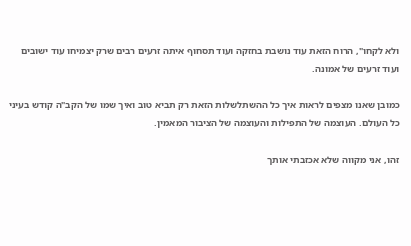ולא לקחו", הרוח הזאת עוד נושבת בחזקה ועוד תסחוף איתה זרעים רבים שרק יצמיחו עוד ישובים ועוד זרעים של אמונה.

כמובן שאנו מצפים לראות איך כל ההשתלשלות הזאת רק תביא טוב ואיך שמו של הקב"ה קודש בעיני כל העולם. העוצמה של התפילות והעוצמה של הציבור המאמין.

זהו, אני מקווה שלא אכזבתי אותך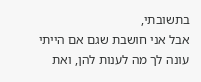בתשובתי,
אבל אני חושבת שגם אם הייתי עונה לך מה לענות להן, ואת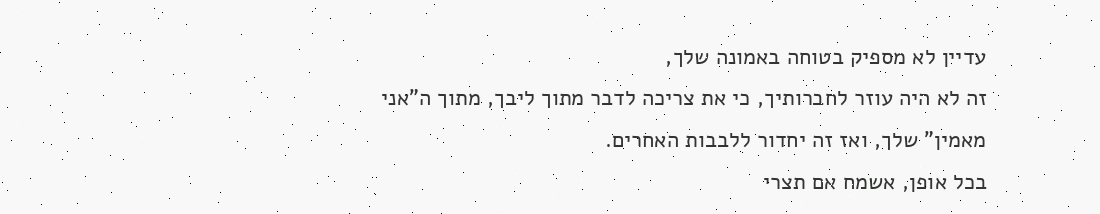עדיין לא מספיק בטוחה באמונה שלך,
זה לא היה עוזר לחברותיך, כי את צריכה לדבר מתוך ליבך, מתוך ה"אני מאמין" שלך, ואז זה יחדור ללבבות האחרים.
בכל אופן, אשמח אם תצרי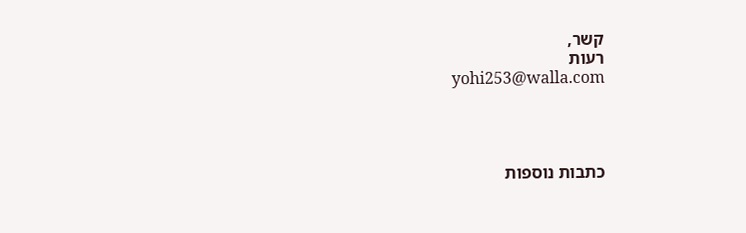קשר,
רעות
yohi253@walla.com




כתבות נוספות